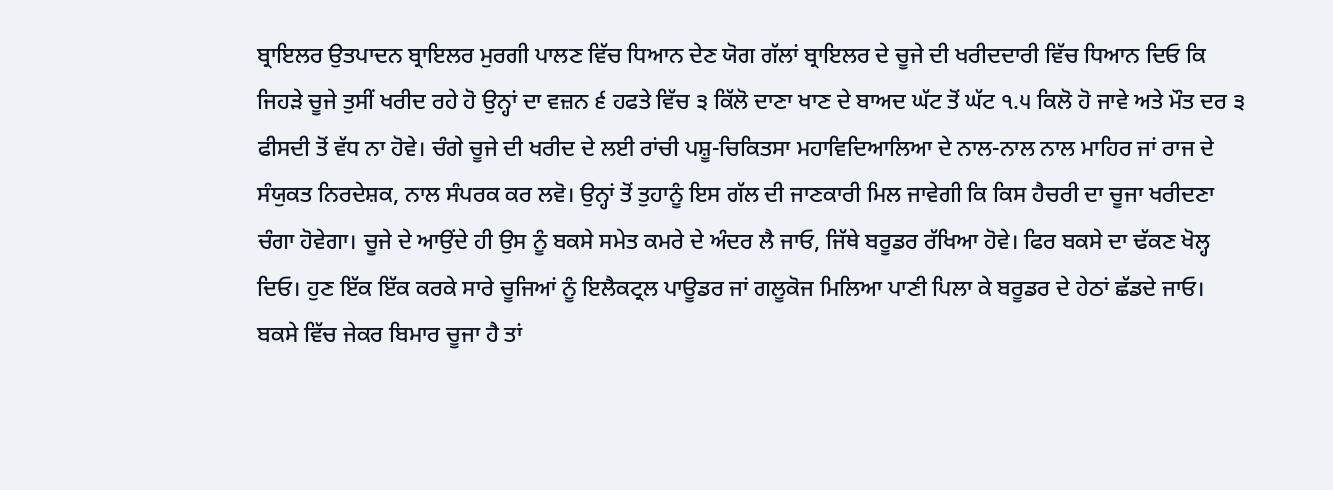ਬ੍ਰਾਇਲਰ ਉਤਪਾਦਨ ਬ੍ਰਾਇਲਰ ਮੁਰਗੀ ਪਾਲਣ ਵਿੱਚ ਧਿਆਨ ਦੇਣ ਯੋਗ ਗੱਲਾਂ ਬ੍ਰਾਇਲਰ ਦੇ ਚੂਜੇ ਦੀ ਖਰੀਦਦਾਰੀ ਵਿੱਚ ਧਿਆਨ ਦਿਓ ਕਿ ਜਿਹੜੇ ਚੂਜੇ ਤੁਸੀਂ ਖਰੀਦ ਰਹੇ ਹੋ ਉਨ੍ਹਾਂ ਦਾ ਵਜ਼ਨ ੬ ਹਫਤੇ ਵਿੱਚ ੩ ਕਿੱਲੋ ਦਾਣਾ ਖਾਣ ਦੇ ਬਾਅਦ ਘੱਟ ਤੋਂ ਘੱਟ ੧.੫ ਕਿਲੋ ਹੋ ਜਾਵੇ ਅਤੇ ਮੌਤ ਦਰ ੩ ਫੀਸਦੀ ਤੋਂ ਵੱਧ ਨਾ ਹੋਵੇ। ਚੰਗੇ ਚੂਜੇ ਦੀ ਖਰੀਦ ਦੇ ਲਈ ਰਾਂਚੀ ਪਸ਼ੂ-ਚਿਕਿਤਸਾ ਮਹਾਵਿਦਿਆਲਿਆ ਦੇ ਨਾਲ-ਨਾਲ ਨਾਲ ਮਾਹਿਰ ਜਾਂ ਰਾਜ ਦੇ ਸੰਯੁਕਤ ਨਿਰਦੇਸ਼ਕ, ਨਾਲ ਸੰਪਰਕ ਕਰ ਲਵੋ। ਉਨ੍ਹਾਂ ਤੋਂ ਤੁਹਾਨੂੰ ਇਸ ਗੱਲ ਦੀ ਜਾਣਕਾਰੀ ਮਿਲ ਜਾਵੇਗੀ ਕਿ ਕਿਸ ਹੈਚਰੀ ਦਾ ਚੂਜਾ ਖਰੀਦਣਾ ਚੰਗਾ ਹੋਵੇਗਾ। ਚੂਜੇ ਦੇ ਆਉਂਦੇ ਹੀ ਉਸ ਨੂੰ ਬਕਸੇ ਸਮੇਤ ਕਮਰੇ ਦੇ ਅੰਦਰ ਲੈ ਜਾਓ, ਜਿੱਥੇ ਬਰੂਡਰ ਰੱਖਿਆ ਹੋਵੇ। ਫਿਰ ਬਕਸੇ ਦਾ ਢੱਕਣ ਖੋਲ੍ਹ ਦਿਓ। ਹੁਣ ਇੱਕ ਇੱਕ ਕਰਕੇ ਸਾਰੇ ਚੂਜਿਆਂ ਨੂੰ ਇਲੈਕਟ੍ਰਲ ਪਾਊਡਰ ਜਾਂ ਗਲੂਕੋਜ ਮਿਲਿਆ ਪਾਣੀ ਪਿਲਾ ਕੇ ਬਰੂਡਰ ਦੇ ਹੇਠਾਂ ਛੱਡਦੇ ਜਾਓ। ਬਕਸੇ ਵਿੱਚ ਜੇਕਰ ਬਿਮਾਰ ਚੂਜਾ ਹੈ ਤਾਂ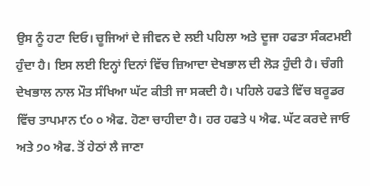ਉਸ ਨੂੰ ਹਟਾ ਦਿਓ। ਚੂਜਿਆਂ ਦੇ ਜੀਵਨ ਦੇ ਲਈ ਪਹਿਲਾ ਅਤੇ ਦੂਜਾ ਹਫਤਾ ਸੰਕਟਮਈ ਹੁੰਦਾ ਹੈ। ਇਸ ਲਈ ਇਨ੍ਹਾਂ ਦਿਨਾਂ ਵਿੱਚ ਜ਼ਿਆਦਾ ਦੇਖਭਾਲ ਦੀ ਲੋੜ ਹੁੰਦੀ ਹੈ। ਚੰਗੀ ਦੇਖਭਾਲ ਨਾਲ ਮੌਤ ਸੰਖਿਆ ਘੱਟ ਕੀਤੀ ਜਾ ਸਕਦੀ ਹੈ। ਪਹਿਲੇ ਹਫਤੇ ਵਿੱਚ ਬਰੂਡਰ ਵਿੱਚ ਤਾਪਮਾਨ ੯੦ ੦ ਐਫ. ਹੋਣਾ ਚਾਹੀਦਾ ਹੈ। ਹਰ ਹਫਤੇ ੫ ਐਫ. ਘੱਟ ਕਰਦੇ ਜਾਓ ਅਤੇ ੭੦ ਐਫ. ਤੋਂ ਹੇਠਾਂ ਲੈ ਜਾਣਾ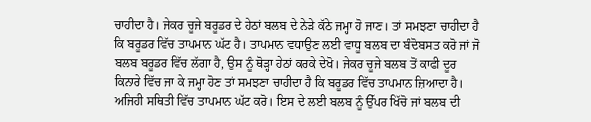ਚਾਹੀਦਾ ਹੈ। ਜੇਕਰ ਚੂਜੇ ਬਰੂਡਰ ਦੇ ਹੇਠਾਂ ਬਲਬ ਦੇ ਨੇੜੇ ਕੱਠੇ ਜਮ੍ਹਾ ਹੋ ਜਾਣ। ਤਾਂ ਸਮਝਣਾ ਚਾਹੀਦਾ ਹੈ ਕਿ ਬਰੂਡਰ ਵਿੱਚ ਤਾਪਮਾਨ ਘੱਟ ਹੈ। ਤਾਪਮਾਨ ਵਧਾਉਣ ਲਈ ਵਾਧੂ ਬਲਬ ਦਾ ਬੰਦੋਬਸਤ ਕਰੋ ਜਾਂ ਜੋ ਬਲਬ ਬਰੂਡਰ ਵਿੱਚ ਲੱਗਾ ਹੈ, ਉਸ ਨੂੰ ਥੋੜ੍ਹਾ ਹੇਠਾਂ ਕਰਕੇ ਦੇਖੋ। ਜੇਕਰ ਚੂਜੇ ਬਲਬ ਤੋਂ ਕਾਫੀ ਦੂਰ ਕਿਨਾਰੇ ਵਿੱਚ ਜਾ ਕੇ ਜਮ੍ਹਾ ਹੋਣ ਤਾਂ ਸਮਝਣਾ ਚਾਹੀਦਾ ਹੈ ਕਿ ਬਰੂਡਰ ਵਿੱਚ ਤਾਪਮਾਨ ਜ਼ਿਆਦਾ ਹੈ। ਅਜਿਹੀ ਸਥਿਤੀ ਵਿੱਚ ਤਾਪਮਾਨ ਘੱਟ ਕਰੋ। ਇਸ ਦੇ ਲਈ ਬਲਬ ਨੂੰ ਉੱਪਰ ਖਿੱਚੋ ਜਾਂ ਬਲਬ ਦੀ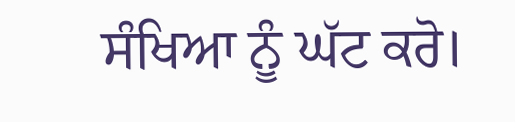ਸੰਖਿਆ ਨੂੰ ਘੱਟ ਕਰੋ।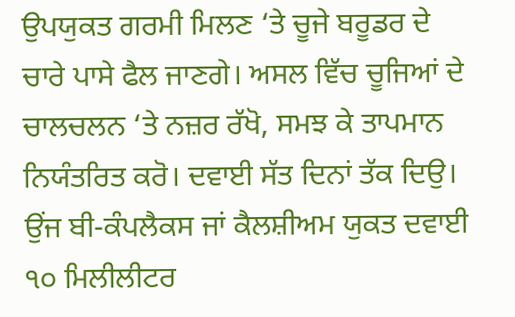ਉਪਯੁਕਤ ਗਰਮੀ ਮਿਲਣ ‘ਤੇ ਚੂਜੇ ਬਰੂਡਰ ਦੇ ਚਾਰੇ ਪਾਸੇ ਫੈਲ ਜਾਣਗੇ। ਅਸਲ ਵਿੱਚ ਚੂਜਿਆਂ ਦੇ ਚਾਲਚਲਨ ‘ਤੇ ਨਜ਼ਰ ਰੱਖੋ, ਸਮਝ ਕੇ ਤਾਪਮਾਨ ਨਿਯੰਤਰਿਤ ਕਰੋ। ਦਵਾਈ ਸੱਤ ਦਿਨਾਂ ਤੱਕ ਦਿਉ। ਉਂਜ ਬੀ-ਕੰਪਲੈਕਸ ਜਾਂ ਕੈਲਸ਼ੀਅਮ ਯੁਕਤ ਦਵਾਈ ੧੦ ਮਿਲੀਲੀਟਰ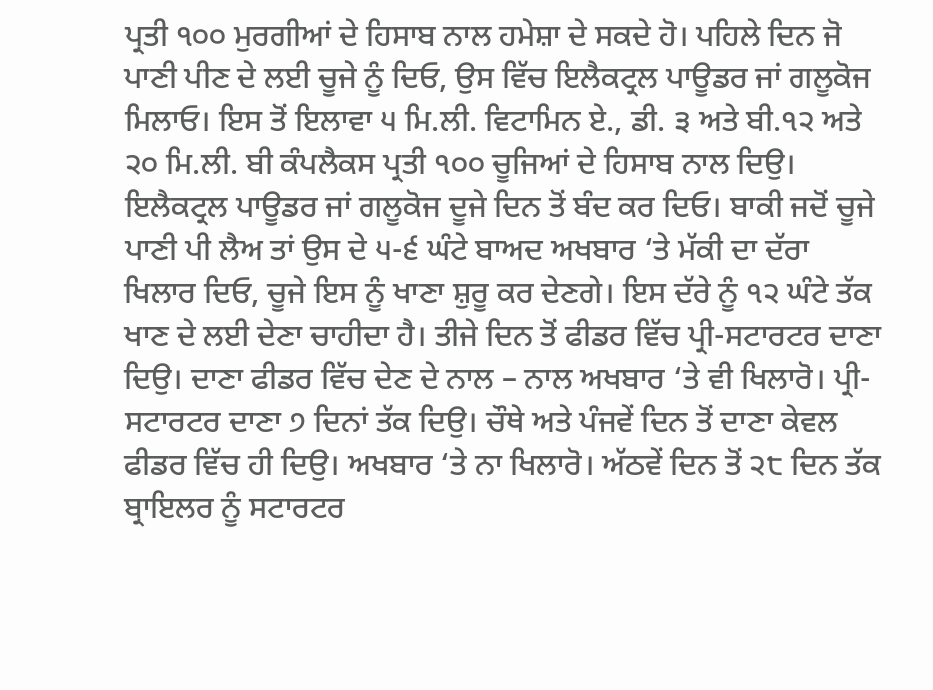ਪ੍ਰਤੀ ੧੦੦ ਮੁਰਗੀਆਂ ਦੇ ਹਿਸਾਬ ਨਾਲ ਹਮੇਸ਼ਾ ਦੇ ਸਕਦੇ ਹੋ। ਪਹਿਲੇ ਦਿਨ ਜੋ ਪਾਣੀ ਪੀਣ ਦੇ ਲਈ ਚੂਜੇ ਨੂੰ ਦਿਓ, ਉਸ ਵਿੱਚ ਇਲੈਕਟ੍ਰਲ ਪਾਊਡਰ ਜਾਂ ਗਲੂਕੋਜ ਮਿਲਾਓ। ਇਸ ਤੋਂ ਇਲਾਵਾ ੫ ਮਿ.ਲੀ. ਵਿਟਾਮਿਨ ਏ., ਡੀ. ੩ ਅਤੇ ਬੀ.੧੨ ਅਤੇ ੨੦ ਮਿ.ਲੀ. ਬੀ ਕੰਪਲੈਕਸ ਪ੍ਰਤੀ ੧੦੦ ਚੂਜਿਆਂ ਦੇ ਹਿਸਾਬ ਨਾਲ ਦਿਉ। ਇਲੈਕਟ੍ਰਲ ਪਾਊਡਰ ਜਾਂ ਗਲੂਕੋਜ ਦੂਜੇ ਦਿਨ ਤੋਂ ਬੰਦ ਕਰ ਦਿਓ। ਬਾਕੀ ਜਦੋਂ ਚੂਜੇ ਪਾਣੀ ਪੀ ਲੈਅ ਤਾਂ ਉਸ ਦੇ ੫-੬ ਘੰਟੇ ਬਾਅਦ ਅਖਬਾਰ ‘ਤੇ ਮੱਕੀ ਦਾ ਦੱਰਾ ਖਿਲਾਰ ਦਿਓ, ਚੂਜੇ ਇਸ ਨੂੰ ਖਾਣਾ ਸ਼ੁਰੂ ਕਰ ਦੇਣਗੇ। ਇਸ ਦੱਰੇ ਨੂੰ ੧੨ ਘੰਟੇ ਤੱਕ ਖਾਣ ਦੇ ਲਈ ਦੇਣਾ ਚਾਹੀਦਾ ਹੈ। ਤੀਜੇ ਦਿਨ ਤੋਂ ਫੀਡਰ ਵਿੱਚ ਪ੍ਰੀ-ਸਟਾਰਟਰ ਦਾਣਾ ਦਿਉ। ਦਾਣਾ ਫੀਡਰ ਵਿੱਚ ਦੇਣ ਦੇ ਨਾਲ – ਨਾਲ ਅਖਬਾਰ ‘ਤੇ ਵੀ ਖਿਲਾਰੋ। ਪ੍ਰੀ- ਸਟਾਰਟਰ ਦਾਣਾ ੭ ਦਿਨਾਂ ਤੱਕ ਦਿਉ। ਚੌਥੇ ਅਤੇ ਪੰਜਵੇਂ ਦਿਨ ਤੋਂ ਦਾਣਾ ਕੇਵਲ ਫੀਡਰ ਵਿੱਚ ਹੀ ਦਿਉ। ਅਖਬਾਰ ‘ਤੇ ਨਾ ਖਿਲਾਰੋ। ਅੱਠਵੇਂ ਦਿਨ ਤੋਂ ੨੮ ਦਿਨ ਤੱਕ ਬ੍ਰਾਇਲਰ ਨੂੰ ਸਟਾਰਟਰ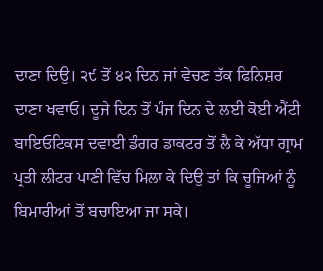ਦਾਣਾ ਦਿਉ। ੨੯ ਤੋਂ ੪੨ ਦਿਨ ਜਾਂ ਵੇਚਣ ਤੱਕ ਫਿਨਿਸ਼ਰ ਦਾਣਾ ਖਵਾਓ। ਦੂਜੇ ਦਿਨ ਤੋਂ ਪੰਜ ਦਿਨ ਦੇ ਲਈ ਕੋਈ ਐਂਟੀ ਬਾਇਓਟਿਕਸ ਦਵਾਈ ਡੰਗਰ ਡਾਕਟਰ ਤੋਂ ਲੈ ਕੇ ਅੱਧਾ ਗ੍ਰਾਮ ਪ੍ਰਤੀ ਲੀਟਰ ਪਾਣੀ ਵਿੱਚ ਮਿਲਾ ਕੇ ਦਿਉ ਤਾਂ ਕਿ ਚੂਜਿਆਂ ਨੂੰ ਬਿਮਾਰੀਆਂ ਤੋਂ ਬਚਾਇਆ ਜਾ ਸਕੇ।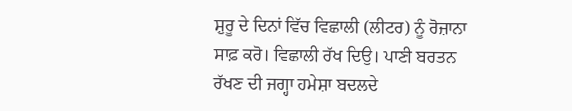ਸ਼ੁਰੂ ਦੇ ਦਿਨਾਂ ਵਿੱਚ ਵਿਛਾਲੀ (ਲੀਟਰ) ਨੂੰ ਰੋਜ਼ਾਨਾ ਸਾਫ਼ ਕਰੋ। ਵਿਛਾਲੀ ਰੱਖ ਦਿਉ। ਪਾਣੀ ਬਰਤਨ ਰੱਖਣ ਦੀ ਜਗ੍ਹਾ ਹਮੇਸ਼ਾ ਬਦਲਦੇ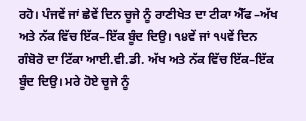ਰਹੋ। ਪੰਜਵੇਂ ਜਾਂ ਛੇਵੇਂ ਦਿਨ ਚੂਜੇ ਨੂੰ ਰਾਣੀਖੇਤ ਦਾ ਟੀਕਾ ਐੱਫ –ਅੱਖ ਅਤੇ ਨੱਕ ਵਿੱਚ ਇੱਕ–ਇੱਕ ਬੂੰਦ ਦਿਉ। ੧੪ਵੇਂ ਜਾਂ ੧੫ਵੇਂ ਦਿਨ ਗੰਬੋਰੋ ਦਾ ਟਿੱਕਾ ਆਈ.ਵੀ.ਡੀ. ਅੱਖ ਅਤੇ ਨੱਕ ਵਿੱਚ ਇੱਕ–ਇੱਕ ਬੂੰਦ ਦਿਉ। ਮਰੇ ਹੋਏ ਚੂਜੇ ਨੂੰ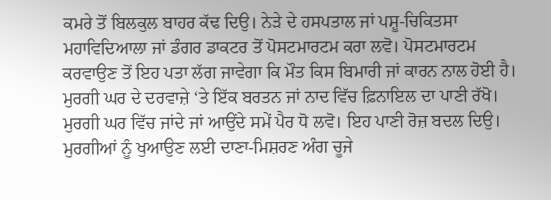ਕਮਰੇ ਤੋਂ ਬਿਲਕੁਲ ਬਾਹਰ ਕੱਢ ਦਿਉ। ਨੇੜੇ ਦੇ ਹਸਪਤਾਲ ਜਾਂ ਪਸ਼ੂ-ਚਿਕਿਤਸਾ ਮਹਾਵਿਦਿਆਲਾ ਜਾਂ ਡੰਗਰ ਡਾਕਟਰ ਤੋਂ ਪੋਸਟਮਾਰਟਮ ਕਰਾ ਲਵੋ। ਪੋਸਟਮਾਰਟਮ ਕਰਵਾਉਣ ਤੋਂ ਇਹ ਪਤਾ ਲੱਗ ਜਾਵੇਗਾ ਕਿ ਮੌਤ ਕਿਸ ਬਿਮਾਰੀ ਜਾਂ ਕਾਰਨ ਨਾਲ ਹੋਈ ਹੈ। ਮੁਰਗੀ ਘਰ ਦੇ ਦਰਵਾਜ਼ੇ ‘ਤੇ ਇੱਕ ਬਰਤਨ ਜਾਂ ਨਾਦ ਵਿੱਚ ਫ਼ਿਨਾਇਲ ਦਾ ਪਾਣੀ ਰੱਖੋ। ਮੁਰਗੀ ਘਰ ਵਿੱਚ ਜਾਂਦੇ ਜਾਂ ਆਉਂਦੇ ਸਮੇਂ ਪੈਰ ਧੋ ਲਵੋ। ਇਹ ਪਾਣੀ ਰੋਜ਼ ਬਦਲ ਦਿਉ। ਮੁਰਗੀਆਂ ਨੂੰ ਖੁਆਉਣ ਲਈ ਦਾਣਾ-ਮਿਸ਼ਰਣ ਅੰਗ ਚੂਜੇ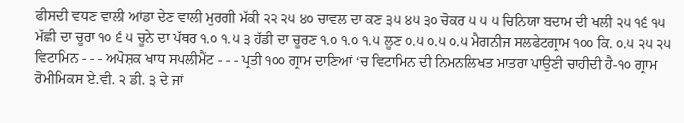ਫੀਸਦੀ ਵਧਣ ਵਾਲੀ ਆਂਡਾ ਦੇਣ ਵਾਲੀ ਮੁਰਗੀ ਮੱਕੀ ੨੨ ੨੫ ੪੦ ਚਾਵਲ ਦਾ ਕਣ ੩੫ ੪੫ ੩੦ ਚੋਕਰ ੫ ੫ ੫ ਚਿਨਿਯਾ ਬਦਾਮ ਦੀ ਖਲੀ ੨੫ ੧੬ ੧੫ ਮੱਛੀ ਦਾ ਚੂਰਾ ੧੦ ੬ ੫ ਚੂਨੇ ਦਾ ਪੱਥਰ ੧.੦ ੧.੫ ੩ ਹੱਡੀ ਦਾ ਚੂਰਣ ੧.੦ ੧.੦ ੧.੫ ਲੂਣ ੦.੫ ੦.੫ ੦.੫ ਮੈਗਨੀਜ ਸਲਫੇਟਗ੍ਰਾਮ ੧੦੦ ਕਿ. ੦.੫ ੨੫ ੨੫ ਵਿਟਾਮਿਨ - - - ਅਪੋਸ਼ਕ ਖਾਧ ਸਪਲੀਮੈਂਟ - - - ਪ੍ਰਤੀ ੧੦੦ ਗ੍ਰਾਮ ਦਾਣਿਆਂ ‘ਚ ਵਿਟਾਮਿਨ ਦੀ ਨਿਮਨਲਿਖਤ ਮਾਤਰਾ ਪਾਉਣੀ ਚਾਹੀਦੀ ਹੈ-੧੦ ਗ੍ਰਾਮ ਰੋਮੀਮਿਕਸ ਏ.ਵੀ. ੨ ਡੀ. ੩ ਦੇ ਜਾਂ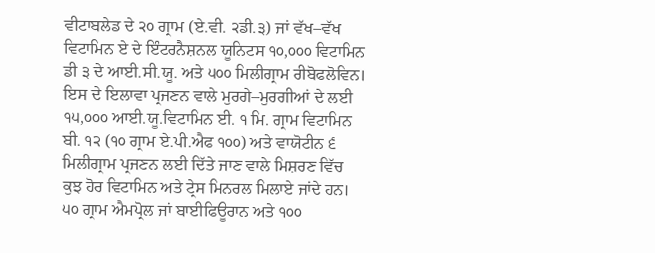ਵੀਟਾਬਲੇਡ ਦੇ ੨੦ ਗ੍ਰਾਮ (ਏ.ਵੀ. ੨ਡੀ.੩) ਜਾਂ ਵੱਖ–ਵੱਖ ਵਿਟਾਮਿਨ ਏ ਦੇ ਇੰਟਰਨੈਸ਼ਨਲ ਯੂਨਿਟਸ ੧੦,੦੦੦ ਵਿਟਾਮਿਨ ਡੀ ੩ ਦੇ ਆਈ.ਸੀ.ਯੂ. ਅਤੇ ੫੦੦ ਮਿਲੀਗ੍ਰਾਮ ਰੀਬੋਫਲੋਵਿਨ। ਇਸ ਦੇ ਇਲਾਵਾ ਪ੍ਰਜਣਨ ਵਾਲੇ ਮੁਰਗੇ–ਮੁਰਗੀਆਂ ਦੇ ਲਈ ੧੫,੦੦੦ ਆਈ.ਯੂ.ਵਿਟਾਮਿਨ ਈ. ੧ ਮਿ. ਗ੍ਰਾਮ ਵਿਟਾਮਿਨ ਬੀ. ੧੨ (੧੦ ਗ੍ਰਾਮ ਏ.ਪੀ.ਐਫ ੧੦੦) ਅਤੇ ਵਾਯੋਟੀਨ ੬ ਮਿਲੀਗ੍ਰਾਮ ਪ੍ਰਜਣਨ ਲਈ ਦਿੱਤੇ ਜਾਣ ਵਾਲੇ ਮਿਸ਼ਰਣ ਵਿੱਚ ਕੁਝ ਹੋਰ ਵਿਟਾਮਿਨ ਅਤੇ ਟ੍ਰੇਸ ਮਿਨਰਲ ਮਿਲਾਏ ਜਾਂਦੇ ਹਨ। ੫੦ ਗ੍ਰਾਮ ਐਮਪ੍ਰੋਲ ਜਾਂ ਬਾਈਫਿਊਰਾਨ ਅਤੇ ੧੦੦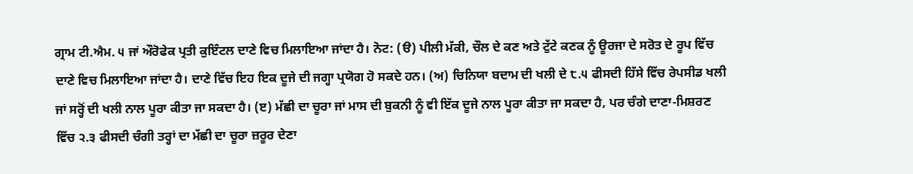ਗ੍ਰਾਮ ਟੀ.ਐਮ. ੫ ਜਾਂ ਔਰੋਫੇਕ ਪ੍ਰਤੀ ਕੁਇੰਟਲ ਦਾਣੇ ਵਿਚ ਮਿਲਾਇਆ ਜਾਂਦਾ ਹੈ। ਨੋਟ: (ੳ) ਪੀਲੀ ਮੱਕੀ, ਚੌਲ ਦੇ ਕਣ ਅਤੇ ਟੁੱਟੇ ਕਣਕ ਨੂੰ ਊਰਜਾ ਦੇ ਸਰੋਤ ਦੇ ਰੂਪ ਵਿੱਚ ਦਾਣੇ ਵਿਚ ਮਿਲਾਇਆ ਜਾਂਦਾ ਹੈ। ਦਾਣੇ ਵਿੱਚ ਇਹ ਇਕ ਦੂਜੇ ਦੀ ਜਗ੍ਹਾ ਪ੍ਰਯੋਗ ਹੋ ਸਕਦੇ ਹਨ। (ਅ) ਚਿਨਿਯਾ ਬਦਾਮ ਦੀ ਖਲੀ ਦੇ ੮.੫ ਫੀਸਦੀ ਹਿੱਸੇ ਵਿੱਚ ਰੇਪਸੀਡ ਖਲੀ ਜਾਂ ਸਰ੍ਹੋਂ ਦੀ ਖਲੀ ਨਾਲ ਪੂਰਾ ਕੀਤਾ ਜਾ ਸਕਦਾ ਹੈ। (ੲ) ਮੱਛੀ ਦਾ ਚੂਰਾ ਜਾਂ ਮਾਸ ਦੀ ਬੁਕਨੀ ਨੂੰ ਵੀ ਇੱਕ ਦੂਜੇ ਨਾਲ ਪੂਰਾ ਕੀਤਾ ਜਾ ਸਕਦਾ ਹੈ, ਪਰ ਚੰਗੇ ਦਾਣਾ-ਮਿਸ਼ਰਣ ਵਿੱਚ ੨.੩ ਫੀਸਦੀ ਚੰਗੀ ਤਰ੍ਹਾਂ ਦਾ ਮੱਛੀ ਦਾ ਚੂਰਾ ਜ਼ਰੂਰ ਦੇਣਾ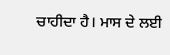ਚਾਹੀਦਾ ਹੈ। ਮਾਸ ਦੇ ਲਈ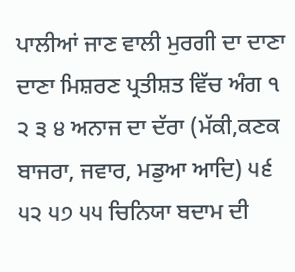ਪਾਲੀਆਂ ਜਾਣ ਵਾਲੀ ਮੁਰਗੀ ਦਾ ਦਾਣਾ ਦਾਣਾ ਮਿਸ਼ਰਣ ਪ੍ਰਤੀਸ਼ਤ ਵਿੱਚ ਅੰਗ ੧ ੨ ੩ ੪ ਅਨਾਜ ਦਾ ਦੱਰਾ (ਮੱਕੀ,ਕਣਕ ਬਾਜਰਾ, ਜਵਾਰ, ਮਡੁਆ ਆਦਿ) ੫੬ ੫੨ ੫੭ ੫੫ ਚਿਨਿਯਾ ਬਦਾਮ ਦੀ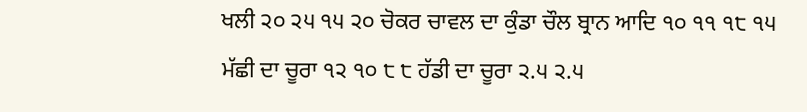ਖਲੀ ੨੦ ੨੫ ੧੫ ੨੦ ਚੋਕਰ ਚਾਵਲ ਦਾ ਕੁੰਡਾ ਚੌਲ ਬ੍ਰਾਨ ਆਦਿ ੧੦ ੧੧ ੧੮ ੧੫ ਮੱਛੀ ਦਾ ਚੂਰਾ ੧੨ ੧੦ ੮ ੮ ਹੱਡੀ ਦਾ ਚੂਰਾ ੨.੫ ੨.੫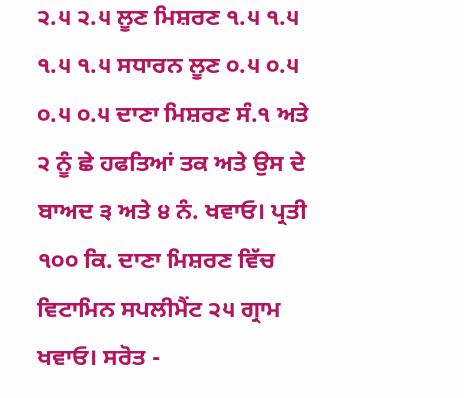੨.੫ ੨.੫ ਲੂਣ ਮਿਸ਼ਰਣ ੧.੫ ੧.੫ ੧.੫ ੧.੫ ਸਧਾਰਨ ਲੂਣ ੦.੫ ੦.੫ ੦.੫ ੦.੫ ਦਾਣਾ ਮਿਸ਼ਰਣ ਸੰ.੧ ਅਤੇ ੨ ਨੂੰ ਛੇ ਹਫਤਿਆਂ ਤਕ ਅਤੇ ਉਸ ਦੇ ਬਾਅਦ ੩ ਅਤੇ ੪ ਨੰ. ਖਵਾਓ। ਪ੍ਰਤੀ ੧੦੦ ਕਿ. ਦਾਣਾ ਮਿਸ਼ਰਣ ਵਿੱਚ ਵਿਟਾਮਿਨ ਸਪਲੀਮੈਂਟ ੨੫ ਗ੍ਰਾਮ ਖਵਾਓ। ਸਰੋਤ -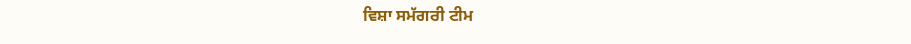ਵਿਸ਼ਾ ਸਮੱਗਰੀ ਟੀਮ